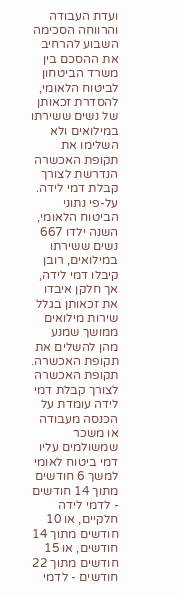ועדת העבודה והרווחה הסכימה השבוע להרחיב את ההסכם בין משרד הביטחון לביטוח הלאומי, להסדרת זכאותן של נשים ששירתו במילואים ולא השלימו את תקופת האכשרה הנדרשת לצורך קבלת דמי לידה. על-פי נתוני הביטוח הלאומי, השנה ילדו 667 נשים ששירתו במילואים, רובן קיבלו דמי לידה, אך חלקן איבדו את זכאותן בגלל שירות מילואים ממושך שמנע מהן להשלים את תקופת האכשרה.
תקופת האכשרה לצורך קבלת דמי לידה עומדת על הכנסה מעבודה או משכר שמשולמים עליו דמי ביטוח לאומי למשך 6 חודשים מתוך 14 חודשים - לדמי לידה חלקיים, או 10 חודשים מתוך 14 חודשים, או 15 חודשים מתוך 22 חודשים - לדמי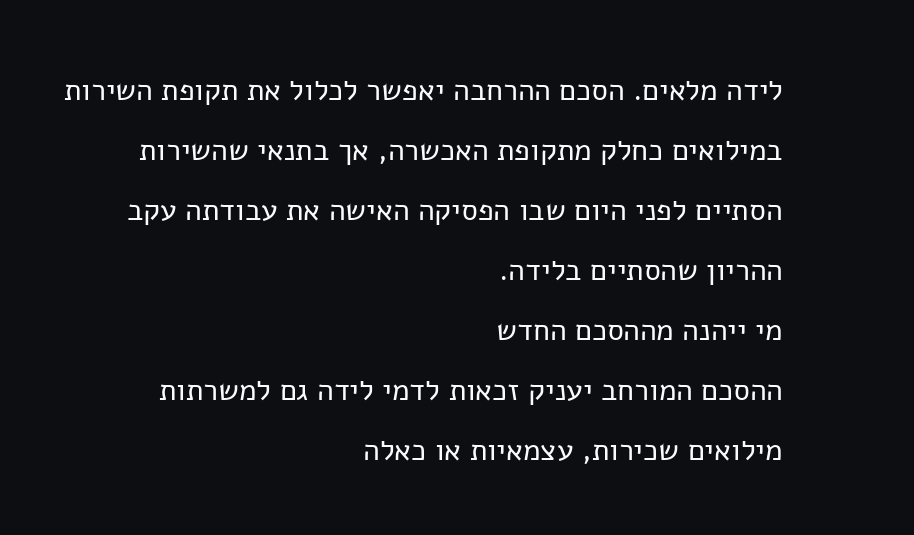לידה מלאים. הסכם ההרחבה יאפשר לכלול את תקופת השירות במילואים כחלק מתקופת האכשרה, אך בתנאי שהשירות הסתיים לפני היום שבו הפסיקה האישה את עבודתה עקב ההריון שהסתיים בלידה.
מי ייהנה מההסכם החדש
ההסכם המורחב יעניק זכאות לדמי לידה גם למשרתות מילואים שכירות, עצמאיות או כאלה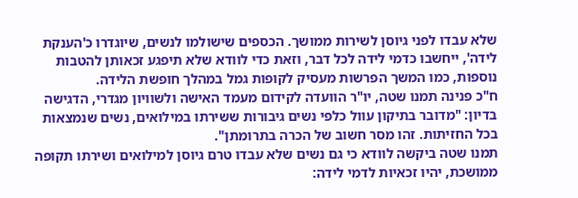שלא עבדו לפני גיוסן לשירות ממושך. הכספים שישולמו לנשים, שיוגדרו כ'הענקת לידה', ייחשבו כדמי לידה לכל דבר, וזאת כדי לוודא שלא תיפגע זכאותן להטבות נוספות, כמו המשך הפרשות מעסיק לקופות גמל במהלך חופשת הלידה.
ח"כ פנינה תמנו שטה, יו"ר הוועדה לקידום מעמד האישה ולשוויון מגדרי, הדגישה בדיון: "מדובר בתיקון עוול כלפי נשים גיבורות ששירתו במילואים, נשים שנמצאות בכל החזיתות. זהו מסר חשוב של הכרה בתרומתן".
תמנו שטה ביקשה לוודא כי גם נשים שלא עבדו טרם גיוסן למילואים ושירתו תקופה ממושכת, יהיו זכאיות לדמי לידה: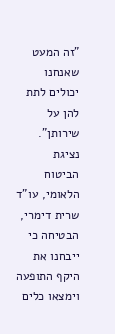"זה המעט שאנחנו יכולים לתת להן על שירותן". נציגת הביטוח הלאומי, עו"ד שרית דימרי, הבטיחה כי ייבחנו את היקף התופעה וימצאו כלים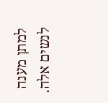למתן מענה לנשים אלה.